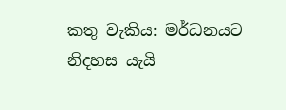කතු වැකිය: මර්ධනයට නිදහස යැයි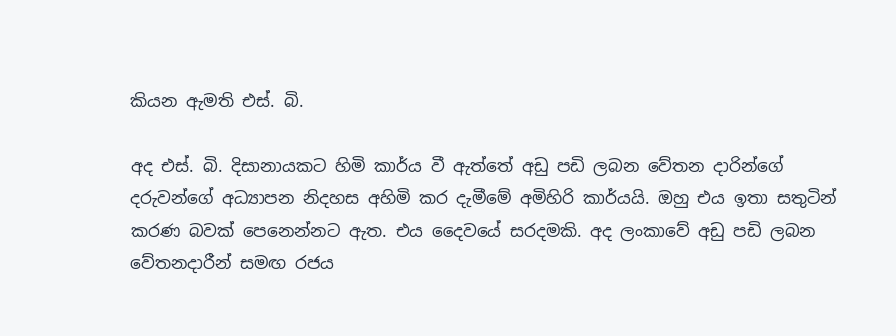කියන ඇමති එස්. බි.

අද එස්. බි. දිසානායකට හිමි කාර්ය වී ඇත්තේ අඩු පඩි ලබන වේතන දාරින්ගේ දරුවන්ගේ අධ්‍යාපන නිදහස අහිමි කර දැමීමේ අමිහිරි කාර්යයි. ඔහු එය ඉතා සතුටින් කරණ බවක් පෙනෙන්නට ඇත. එය දෛවයේ සරදමකි. අද ලංකාවේ අඩු පඩි ලබන වේතනදාරීන් සමඟ රජය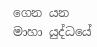ගෙන යන මාහා යුද්ධයේ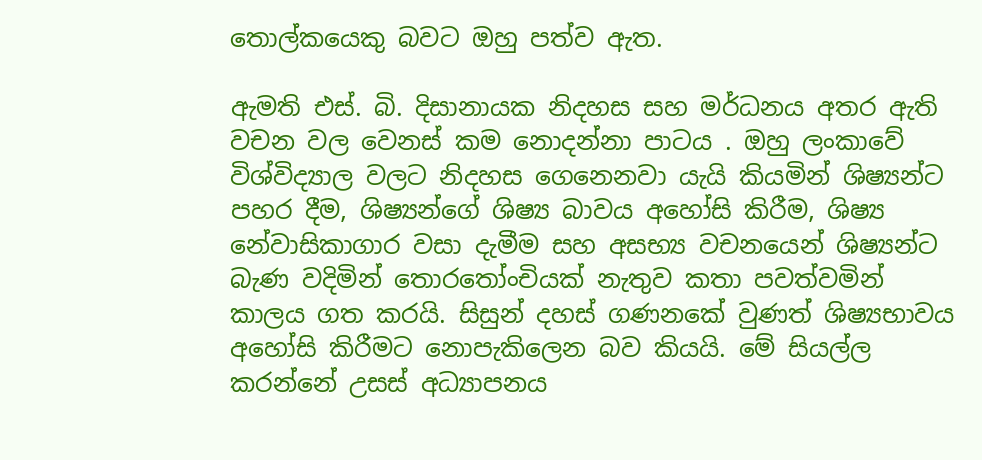තොල්කයෙකු බවට ඔහු පත්ව ඇත.

ඇමති එස්. බි. දිසානායක නිදහස සහ මර්ධනය අතර ඇති වචන වල වෙනස් කම නොදන්නා පාටය . ඔහු ලංකාවේ විශ්විද්‍යාල වලට නිදහස ගෙනෙනවා යැයි කියමින් ශිෂ්‍යන්ට පහර දීම, ශිෂ්‍යන්ගේ ශිෂ්‍ය බාවය අහෝසි කිරීම, ශිෂ්‍ය නේවාසිකාගාර වසා දැමීම සහ අසභ්‍ය වචනයෙන් ශිෂ්‍යන්ට බැණ වදිමින් තොරතෝංචියක් නැතුව කතා පවත්වමින් කාලය ගත කරයි. සිසුන් දහස් ගණනකේ වුණත් ශිෂ්‍යභාවය අහෝසි කිරීමට නොපැකිලෙන බව කියයි. මේ සියල්ල කරන්නේ උසස් අධ්‍යාපනය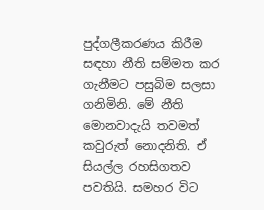පුද්ගලීකරණය කිරීම සඳහා නීති සම්මත කර ගැනීමට පසුබිම සලසා ගනිමිනි. මේ නීති මොනවාදැයි තවමත් කවුරුත් නොදනිති. ඒ සියල්ල රහසිගතව පවතියි. සමහර විට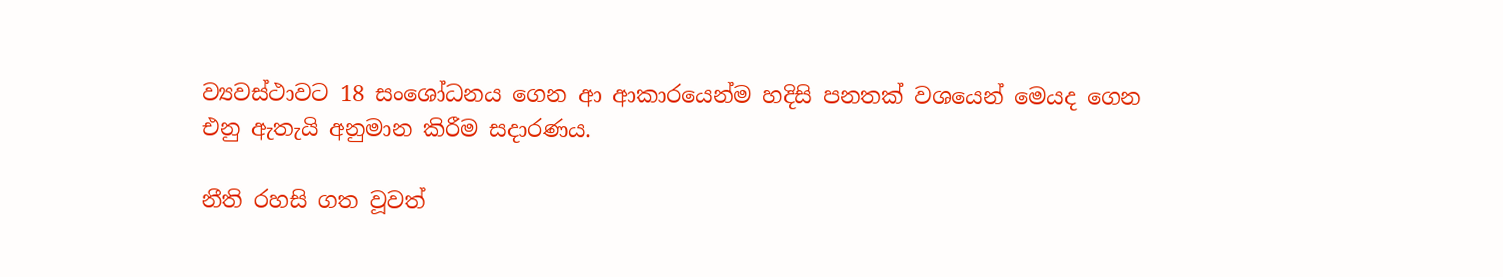ව්‍යවස්ථාවට 18 සංශෝධනය ගෙන ආ ආකාරයෙන්ම හදිසි පනතක් වශයෙන් මෙයද ගෙන එනු ඇතැයි අනුමාන කිරීම සදාරණය.

නීති රහසි ගත වූවත්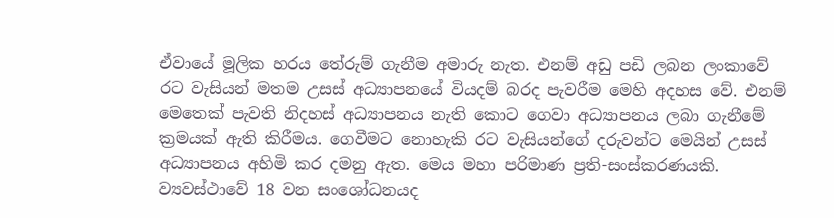ඒවායේ මූලික හරය තේරුම් ගැනීම අමාරු නැත. එනම් අඩු පඩි ලබන ලංකාවේ රට වැසියන් මතම උසස් අධ්‍යාපනයේ වියදම් බරද පැවරීම මෙහි අදහස වේ. එනම් මෙතෙක් පැවති නිදහස් අධ්‍යාපනය නැති කොට ගෙවා අධ්‍යාපනය ලබා ගැනීමේ ක්‍රමයක් ඇති කිරීමය. ගෙවීමට නොහැකි රට වැසියන්ගේ දරුවන්ට මෙයින් උසස් අධ්‍යාපනය අහිමි කර දමනු ඇත. මෙය මහා පරිමාණ ප්‍රති-සංස්කරණයකි. ව්‍යවස්ථාවේ 18 වන සංශෝධනයද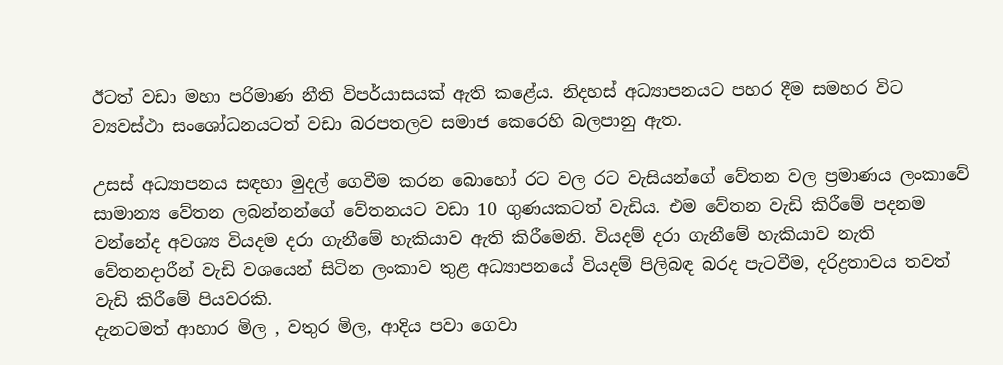ඊටත් වඩා මහා පරිමාණ නීති විපර්යාසයක් ඇති කළේය. නිදහස් අධ්‍යාපනයට පහර දීම සමහර විට ව්‍යවස්ථා සංශෝධනයටත් වඩා බරපතලව සමාජ කෙරෙහි බලපානු ඇත.

උසස් අධ්‍යාපනය සඳහා මුදල් ගෙවීම කරන බොහෝ රට වල රට වැසියන්ගේ වේතන වල ප්‍රමාණය ලංකාවේ සාමාන්‍ය වේතන ලබන්නන්ගේ වේතනයට වඩා 10 ගුණයකටත් වැඩිය. එම වේතන වැඩි කිරීමේ පදනම වන්නේද අවශ්‍ය වියදම දරා ගැනීමේ හැකියාව ඇති කිරීමෙනි. වියදම් දරා ගැනීමේ හැකියාව නැති වේතනදාරීන් වැඩි වශයෙන් සිටින ලංකාව තුළ අධ්‍යාපනයේ වියදම් පිලිබඳ බරද පැටවීම, දරිද්‍රතාවය තවත් වැඩි කිරීමේ පියවරකි.
දැනටමත් ආහාර මිල , වතුර මිල, ආදිය පවා ගෙවා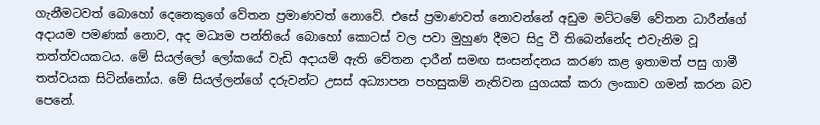ගැනීමටවත් බොහෝ දෙනෙකුගේ වේතන ප්‍රමාණවත් නොවේ. එසේ ප්‍රමාණවත් නොවන්නේ අඩුම මට්ටමේ වේතන ධාරීන්ගේ අදායම පමණක් නොව, අද මධ්‍යම පන්තියේ බොහෝ කොටස් වල පවා මුහුණ දීමට සිදු වී තිබෙන්නේද එවැනිම වූ තත්ත්වයකටය. මේ සියල්ලෝ ලෝකයේ වැඩි අදායම් ඇති වේතන දාරීන් සමඟ සංසන්දනය කරණ කළ ඉතාමත් පසු ගාමී තත්වයක සිටින්නෝය. මේ සියල්ලන්ගේ දරුවන්ට උසස් අධ්‍යාපන පහසුකම් නැතිවන යුගයක් කරා ලංකාව ගමන් කරන බව පෙනේ.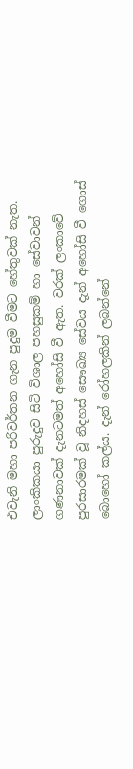එවැනි මහා පරිවර්තන ගැන පුදුම වීමට හේතුවක් නැත. ලාංකිකයා පුරුදුව සිටි විශාල පහසුකම් හා සේවාවන් ගණනාවක් දැනටමත් අහෝසි වී ඇත. වරක් ලංකාවේ පුරසාරමක් වූ නිදහස් සෞඛ්‍ය සේවය දැන් අහෝසි වී ගොස් බොහෝ කල්ය. දැන් රෝහලකින් ලබන්නේ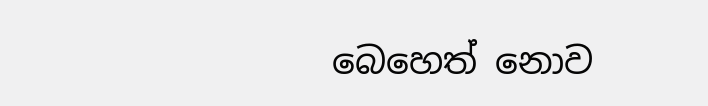බෙහෙත් නොව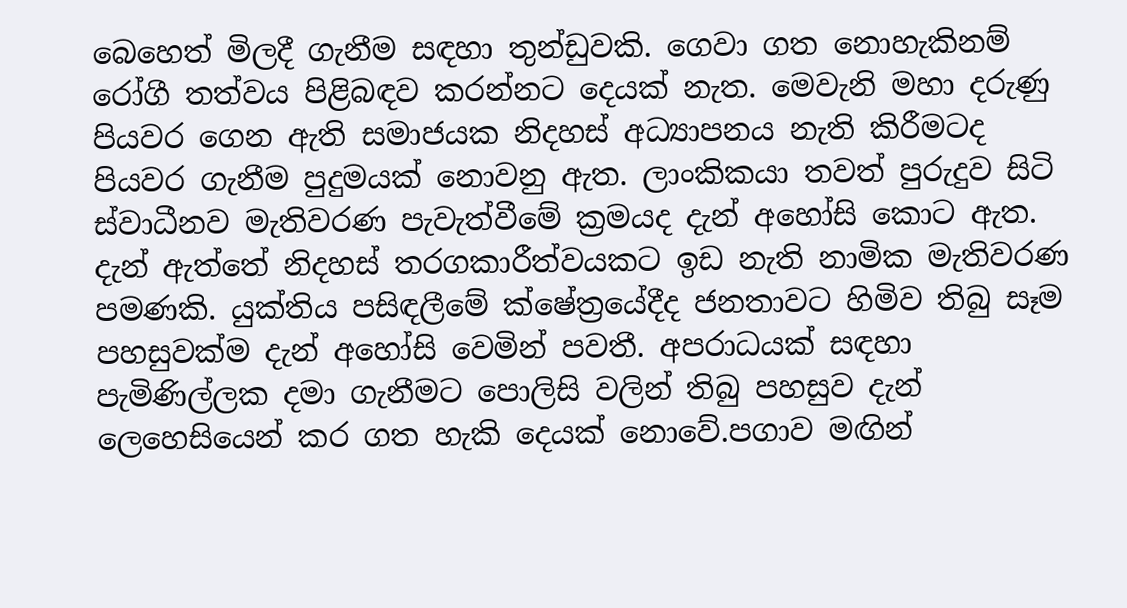බෙහෙත් මිලදී ගැනීම සඳහා තුන්ඩුවකි. ගෙවා ගත නොහැකිනම් රෝගී තත්වය පිළිබඳව කරන්නට දෙයක් නැත. මෙවැනි මහා දරුණු පියවර ගෙන ඇති සමාජයක නිදහස් අධ්‍යාපනය නැති කිරීමටද පියවර ගැනීම පුදුමයක් නොවනු ඇත. ලාංකිකයා තවත් පුරුදුව සිටි ස්වාධීනව මැතිවරණ පැවැත්වීමේ ක්‍රමයද දැන් අහෝසි කොට ඇත. දැන් ඇත්තේ නිදහස් තරගකාරීත්වයකට ඉඩ නැති නාමික මැතිවරණ පමණකි. යුක්තිය පසිඳලීමේ ක්ෂේත්‍රයේදීද ජනතාවට හිමිව තිබු සෑම පහසුවක්ම දැන් අහෝසි වෙමින් පවතී. අපරාධයක් සඳහා පැමිණිල්ලක දමා ගැනීමට පොලිසි වලින් තිබු පහසුව දැන් ලෙහෙසියෙන් කර ගත හැකි දෙයක් නොවේ.පගාව මඟින්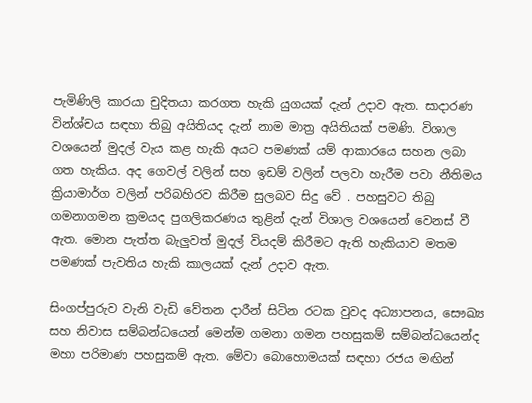පැමිණිලි කාරයා චුදිතයා කරගත හැකි යුගයක් දැන් උදාව ඇත. සාදාරණ වින්ශ්චය සඳහා තිබු අයිතියද දැන් නාම මාත්‍ර අයිතියක් පමණි. විශාල වශයෙන් මුදල් වැය කළ හැකි අයට පමණක් යම් ආකාරයෙ සහන ලබා ගත හැකිය. අද ගෙවල් වලින් සහ ඉඩම් වලින් පලවා හැරීම පවා නීතිමය ක්‍රියාමාර්ග වලින් පරිබහිරව කිරීම සුලබව සිදු වේ . පහසුවට තිබු ගමනාගමන ක්‍රමයද පුගලිකරණය තුළින් දැන් විශාල වශයෙන් වෙනස් වී ඇත. මොන පැත්ත බැලුවත් මුදල් වියදම් කිරීමට ඇති හැකියාව මතම පමණක් පැවතිය හැකි කාලයක් දැන් උදාව ඇත.

සිංගප්පුරුව වැනි වැඩි වේතන දාරීන් සිටින රටක වුවද අධ්‍යාපනය, සෞඛ්‍ය සහ නිවාස සම්බන්ධයෙන් මෙන්ම ගමනා ගමන පහසුකම් සම්බන්ධයෙන්ද මහා පරිමාණ පහසුකම් ඇත. මේවා බොහොමයක් සඳහා රජය මඟින්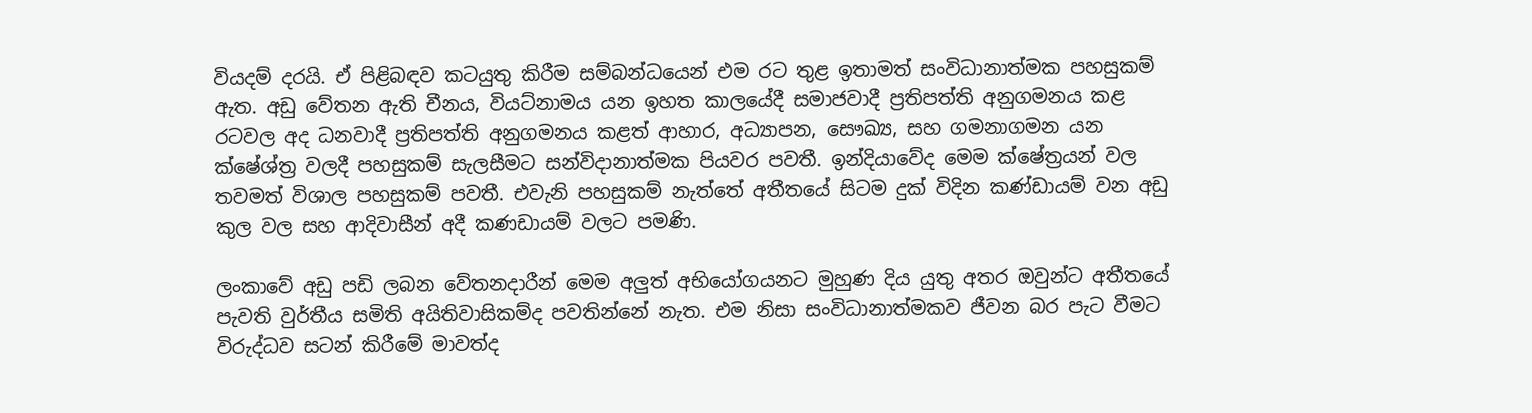වියදම් දරයි. ඒ පිළිබඳව කටයුතු කිරීම සම්බන්ධයෙන් එම රට තුළ ඉතාමත් සංවිධානාත්මක පහසුකම් ඇත. අඩු වේතන ඇති චීනය, වියට්නාමය යන ඉහත කාලයේදී සමාජවාදී ප්‍රතිපත්ති අනුගමනය කළ රටවල අද ධනවාදී ප්‍රතිපත්ති අනුගමනය කළත් ආහාර, අධ්‍යාපන, සෞඛ්‍ය, සහ ගමනාගමන යන ක්ෂේශ්ත්‍ර වලදී පහසුකම් සැලසීමට සන්විදානාත්මක පියවර පවතී. ඉන්දියාවේද මෙම ක්ෂේත්‍රයන් වල තවමත් විශාල පහසුකම් පවතී. එවැනි පහසුකම් නැත්තේ අතීතයේ සිටම දුක් විදින කණ්ඩායම් වන අඩු කුල වල සහ ආදිවාසීන් අදී කණඩායම් වලට පමණි.

ලංකාවේ අඩු පඩි ලබන වේතනදාරීන් මෙම අලුත් අභියෝගයනට මුහුණ දිය යුතු අතර ඔවුන්ට අතීතයේ පැවති වුර්තීය සමිති අයිතිවාසිකම්ද පවතින්නේ නැත. එම නිසා සංවිධානාත්මකව ජීවන බර පැට වීමට විරුද්ධව සටන් කිරීමේ මාවත්ද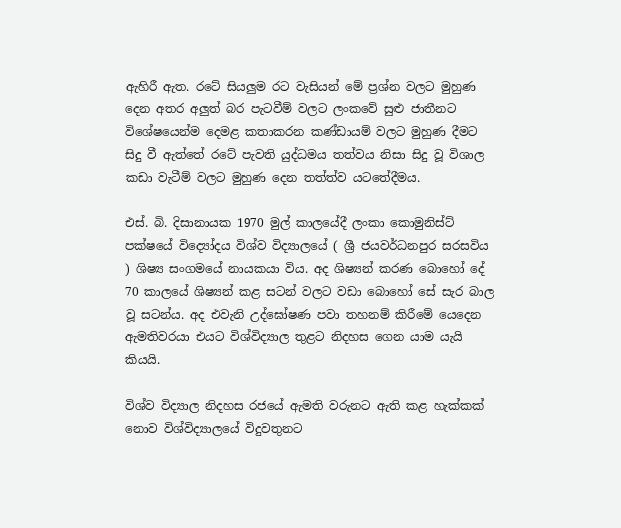ඇහිරී ඇත. රටේ සියලුම රට වැසියන් මේ ප්‍රශ්න වලට මුහුණ දෙන අතර අලුත් බර පැටවීම් වලට ලංකවේ සුළු ජාතීනට විශේෂයෙන්ම දෙමළ කතාකරන කණ්ඩායම් වලට මුහුණ දීමට සිදු වී ඇත්තේ රටේ පැවති යුද්ධමය තත්වය නිසා සිදු වූ විශාල කඩා වැටීම් වලට මුහුණ දෙන තත්ත්ව යටතේදීමය.

එස්. බි. දිසානායක 1970 මුල් කාලයේදී ලංකා කොමුනිස්ට් පක්ෂයේ විද්‍යෝදය විශ්ව විද්‍යාලයේ ( ශ්‍රී ජයවර්ධනපුර සරසවිය ) ශිෂ්‍ය සංගමයේ නායකයා විය. අද ශිෂ්‍යන් කරණ බොහෝ දේ 70 කාලයේ ශිෂ්‍යන් කළ සටන් වලට වඩා බොහෝ සේ සැර බාල වූ සටන්ය. අද එවැනි උද්ඝෝෂණ පවා තහනම් කිරීමේ යෙදෙන ඇමතිවරයා එයට විශ්විද්‍යාල තුළට නිදහස ගෙන යාම යැයි කියයි.

විශ්ව විද්‍යාල නිදහස රජයේ ඇමති වරුනට ඇති කළ හැක්කක් නොව විශ්විද්‍යාලයේ විදුවතුනට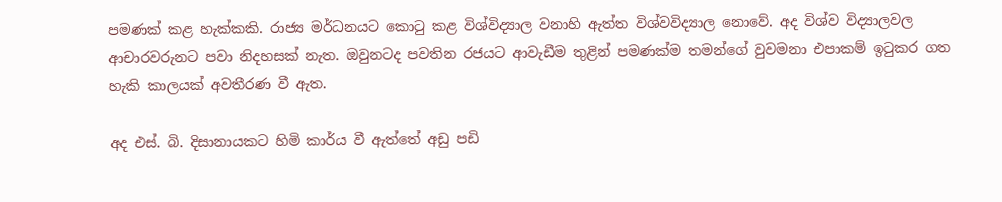පමණක් කළ හැක්කකි. රාජ්‍ය මර්ධනයට කොටු කළ විශ්විද්‍යාල වනාහි ඇත්ත විශ්වවිද්‍යාල නොවේ. අද විශ්ව විද්‍යාලවල ආචාරවරුනට පවා නිදහසක් නැත. ඔවුනටද පවතින රජයට ආවැඩීම තුළින් පමණක්ම තමන්ගේ වුවමනා එපාකම් ඉටුකර ගත හැකි කාලයක් අවතීරණ වී ඇත.

අද එස්. බි. දිසානායකට හිමි කාර්ය වී ඇත්තේ අඩු පඩි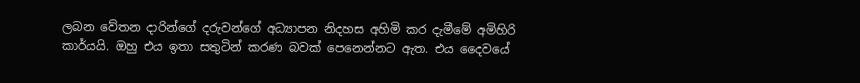ලබන වේතන දාරින්ගේ දරුවන්ගේ අධ්‍යාපන නිදහස අහිමි කර දැමීමේ අමිහිරි කාර්යයි. ඔහු එය ඉතා සතුටින් කරණ බවක් පෙනෙන්නට ඇත. එය දෛවයේ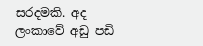සරදමකි. අද ලංකාවේ අඩු පඩි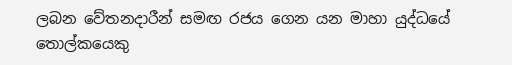ලබන වේතනදාරීන් සමඟ රජය ගෙන යන මාහා යුද්ධයේ තොල්කයෙකු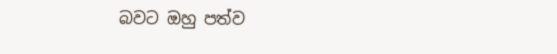බවට ඔහු පත්ව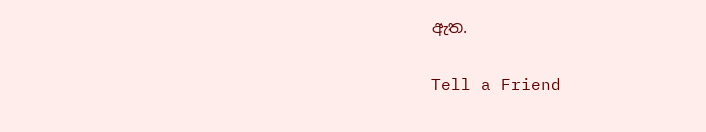ඇත.

Tell a Friend